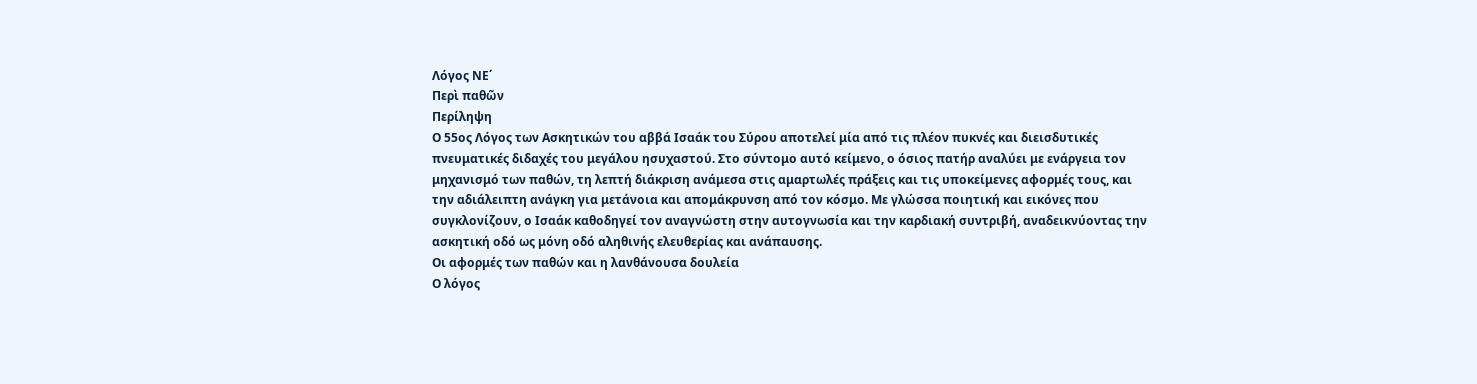Λόγος ΝΕ΄
Περὶ παθῶν
Περίληψη
Ο 55ος Λόγος των Ασκητικών του αββά Ισαάκ του Σύρου αποτελεί μία από τις πλέον πυκνές και διεισδυτικές πνευματικές διδαχές του μεγάλου ησυχαστού. Στο σύντομο αυτό κείμενο, ο όσιος πατήρ αναλύει με ενάργεια τον μηχανισμό των παθών, τη λεπτή διάκριση ανάμεσα στις αμαρτωλές πράξεις και τις υποκείμενες αφορμές τους, και την αδιάλειπτη ανάγκη για μετάνοια και απομάκρυνση από τον κόσμο. Με γλώσσα ποιητική και εικόνες που συγκλονίζουν, ο Ισαάκ καθοδηγεί τον αναγνώστη στην αυτογνωσία και την καρδιακή συντριβή, αναδεικνύοντας την ασκητική οδό ως μόνη οδό αληθινής ελευθερίας και ανάπαυσης.
Οι αφορμές των παθών και η λανθάνουσα δουλεία
Ο λόγος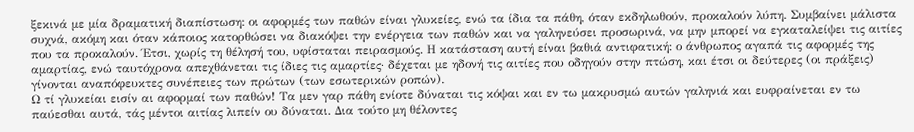ξεκινά με μία δραματική διαπίστωση: οι αφορμές των παθών είναι γλυκείες, ενώ τα ίδια τα πάθη, όταν εκδηλωθούν, προκαλούν λύπη. Συμβαίνει μάλιστα συχνά, ακόμη και όταν κάποιος κατορθώσει να διακόψει την ενέργεια των παθών και να γαληνεύσει προσωρινά, να μην μπορεί να εγκαταλείψει τις αιτίες που τα προκαλούν. Έτσι, χωρίς τη θέλησή του, υφίσταται πειρασμούς. Η κατάσταση αυτή είναι βαθιά αντιφατική: ο άνθρωπος αγαπά τις αφορμές της αμαρτίας, ενώ ταυτόχρονα απεχθάνεται τις ίδιες τις αμαρτίες· δέχεται με ηδονή τις αιτίες που οδηγούν στην πτώση, και έτσι οι δεύτερες (οι πράξεις) γίνονται αναπόφευκτες συνέπειες των πρώτων (των εσωτερικών ροπών).
Ω τί γλυκείαι εισίν αι αφορμαί των παθών! Τα μεν γαρ πάθη ενίοτε δύναται τις κόψαι και εν τω μακρυσμώ αυτών γαληνιά και ευφραίνεται εν τω παύεσθαι αυτά, τάς μέντοι αιτίας λιπείν ου δύναται. Δια τούτο μη θέλοντες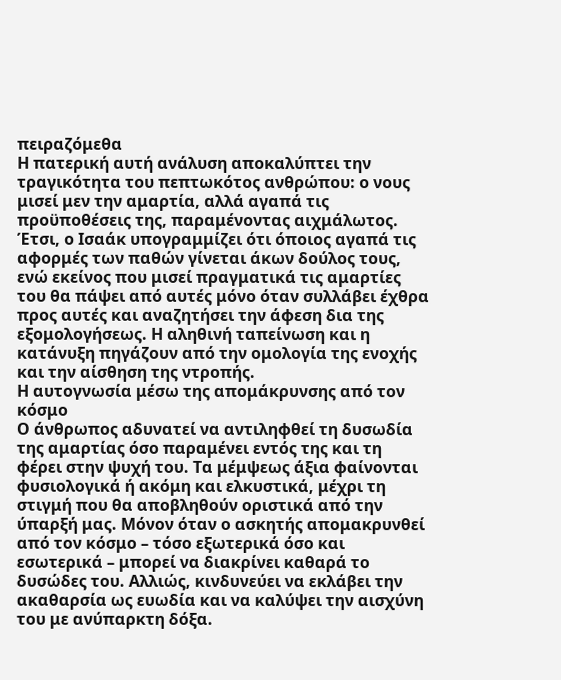πειραζόμεθα
Η πατερική αυτή ανάλυση αποκαλύπτει την τραγικότητα του πεπτωκότος ανθρώπου: ο νους μισεί μεν την αμαρτία, αλλά αγαπά τις προϋποθέσεις της, παραμένοντας αιχμάλωτος. Έτσι, ο Ισαάκ υπογραμμίζει ότι όποιος αγαπά τις αφορμές των παθών γίνεται άκων δούλος τους, ενώ εκείνος που μισεί πραγματικά τις αμαρτίες του θα πάψει από αυτές μόνο όταν συλλάβει έχθρα προς αυτές και αναζητήσει την άφεση δια της εξομολογήσεως. Η αληθινή ταπείνωση και η κατάνυξη πηγάζουν από την ομολογία της ενοχής και την αίσθηση της ντροπής.
Η αυτογνωσία μέσω της απομάκρυνσης από τον κόσμο
Ο άνθρωπος αδυνατεί να αντιληφθεί τη δυσωδία της αμαρτίας όσο παραμένει εντός της και τη φέρει στην ψυχή του. Τα μέμψεως άξια φαίνονται φυσιολογικά ή ακόμη και ελκυστικά, μέχρι τη στιγμή που θα αποβληθούν οριστικά από την ύπαρξή μας. Μόνον όταν ο ασκητής απομακρυνθεί από τον κόσμο – τόσο εξωτερικά όσο και εσωτερικά – μπορεί να διακρίνει καθαρά το δυσώδες του. Αλλιώς, κινδυνεύει να εκλάβει την ακαθαρσία ως ευωδία και να καλύψει την αισχύνη του με ανύπαρκτη δόξα.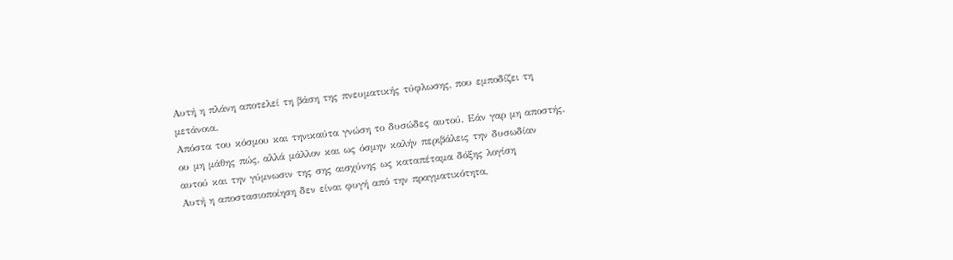Αυτή η πλάνη αποτελεί τη βάση της πνευματικής τύφλωσης, που εμποδίζει τη μετάνοια.
Απόστα του κόσμου και τηνικαύτα γνώση το δυσώδες αυτού. Εάν γαρ μη αποστής, ου μη μάθης πώς, αλλά μάλλον και ως όσμην καλήν περιβάλεις την δυσωδίαν αυτού και την γύμνωσιν της σης αισχύνης ως καταπέταμα δόξης λογίση
Αυτή η αποστασιοποίηση δεν είναι φυγή από την πραγματικότητα,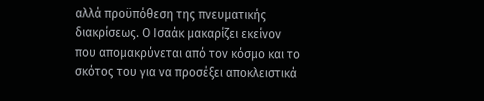αλλά προϋπόθεση της πνευματικής διακρίσεως. Ο Ισαάκ μακαρίζει εκείνον που απομακρύνεται από τον κόσμο και το σκότος του για να προσέξει αποκλειστικά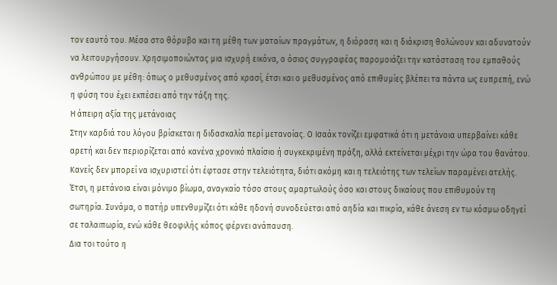τον εαυτό του. Μέσα στο θόρυβο και τη μέθη των ματαίων πραγμάτων, η διόραση και η διάκριση θολώνουν και αδυνατούν να λειτουργήσουν. Χρησιμοποιώντας μια ισχυρή εικόνα, ο όσιος συγγραφέας παρομοιάζει την κατάσταση του εμπαθούς ανθρώπου με μέθη: όπως ο μεθυσμένος από κρασί, έτσι και ο μεθυσμένος από επιθυμίες βλέπει τα πάντα ως ευπρεπή, ενώ η φύση του έχει εκπέσει από την τάξη της.
Η άπειρη αξία της μετάνοιας
Στην καρδιά του λόγου βρίσκεται η διδασκαλία περί μετανοίας. Ο Ισαάκ τονίζει εμφατικά ότι η μετάνοια υπερβαίνει κάθε αρετή και δεν περιορίζεται από κανένα χρονικό πλαίσιο ή συγκεκριμένη πράξη, αλλά εκτείνεται μέχρι την ώρα του θανάτου. Κανείς δεν μπορεί να ισχυριστεί ότι έφτασε στην τελειότητα, διότι ακόμη και η τελειότης των τελείων παραμένει ατελής. Έτσι, η μετάνοια είναι μόνιμο βίωμα, αναγκαίο τόσο στους αμαρτωλούς όσο και στους δικαίους που επιθυμούν τη σωτηρία. Συνάμα, ο πατήρ υπενθυμίζει ότι κάθε ηδονή συνοδεύεται από αηδία και πικρία, κάθε άνεση εν τω κόσμω οδηγεί σε ταλαιπωρία, ενώ κάθε θεοφιλής κόπος φέρνει ανάπαυση.
Δια τοι τούτο η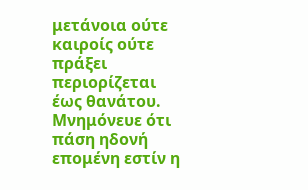μετάνοια ούτε καιροίς ούτε πράξει περιορίζεται έως θανάτου. Μνημόνευε ότι πάση ηδονή επομένη εστίν η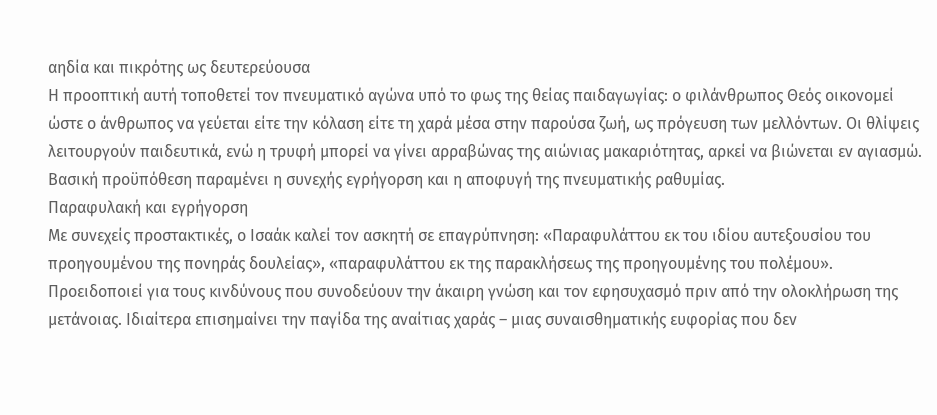αηδία και πικρότης ως δευτερεύουσα
Η προοπτική αυτή τοποθετεί τον πνευματικό αγώνα υπό το φως της θείας παιδαγωγίας: ο φιλάνθρωπος Θεός οικονομεί ώστε ο άνθρωπος να γεύεται είτε την κόλαση είτε τη χαρά μέσα στην παρούσα ζωή, ως πρόγευση των μελλόντων. Οι θλίψεις λειτουργούν παιδευτικά, ενώ η τρυφή μπορεί να γίνει αρραβώνας της αιώνιας μακαριότητας, αρκεί να βιώνεται εν αγιασμώ. Βασική προϋπόθεση παραμένει η συνεχής εγρήγορση και η αποφυγή της πνευματικής ραθυμίας.
Παραφυλακή και εγρήγορση
Με συνεχείς προστακτικές, ο Ισαάκ καλεί τον ασκητή σε επαγρύπνηση: «Παραφυλάττου εκ του ιδίου αυτεξουσίου του προηγουμένου της πονηράς δουλείας», «παραφυλάττου εκ της παρακλήσεως της προηγουμένης του πολέμου». Προειδοποιεί για τους κινδύνους που συνοδεύουν την άκαιρη γνώση και τον εφησυχασμό πριν από την ολοκλήρωση της μετάνοιας. Ιδιαίτερα επισημαίνει την παγίδα της αναίτιας χαράς – μιας συναισθηματικής ευφορίας που δεν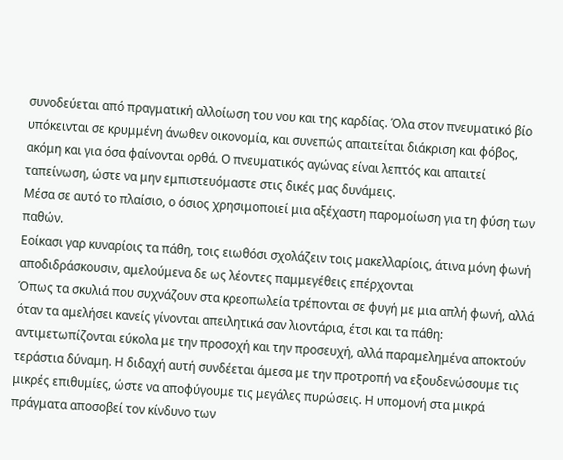συνοδεύεται από πραγματική αλλοίωση του νου και της καρδίας. Όλα στον πνευματικό βίο υπόκεινται σε κρυμμένη άνωθεν οικονομία, και συνεπώς απαιτείται διάκριση και φόβος, ακόμη και για όσα φαίνονται ορθά. Ο πνευματικός αγώνας είναι λεπτός και απαιτεί ταπείνωση, ώστε να μην εμπιστευόμαστε στις δικές μας δυνάμεις.
Μέσα σε αυτό το πλαίσιο, ο όσιος χρησιμοποιεί μια αξέχαστη παρομοίωση για τη φύση των παθών.
Εοίκασι γαρ κυναρίοις τα πάθη, τοις ειωθόσι σχολάζειν τοις μακελλαρίοις, άτινα μόνη φωνή αποδιδράσκουσιν, αμελούμενα δε ως λέοντες παμμεγέθεις επέρχονται
Όπως τα σκυλιά που συχνάζουν στα κρεοπωλεία τρέπονται σε φυγή με μια απλή φωνή, αλλά όταν τα αμελήσει κανείς γίνονται απειλητικά σαν λιοντάρια, έτσι και τα πάθη: αντιμετωπίζονται εύκολα με την προσοχή και την προσευχή, αλλά παραμελημένα αποκτούν τεράστια δύναμη. Η διδαχή αυτή συνδέεται άμεσα με την προτροπή να εξουδενώσουμε τις μικρές επιθυμίες, ώστε να αποφύγουμε τις μεγάλες πυρώσεις. Η υπομονή στα μικρά πράγματα αποσοβεί τον κίνδυνο των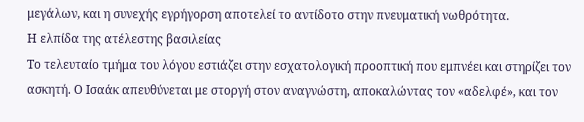μεγάλων, και η συνεχής εγρήγορση αποτελεί το αντίδοτο στην πνευματική νωθρότητα.
Η ελπίδα της ατέλεστης βασιλείας
Το τελευταίο τμήμα του λόγου εστιάζει στην εσχατολογική προοπτική που εμπνέει και στηρίζει τον ασκητή. Ο Ισαάκ απευθύνεται με στοργή στον αναγνώστη, αποκαλώντας τον «αδελφέ», και τον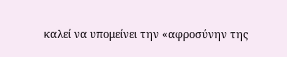καλεί να υπομείνει την «αφροσύνην της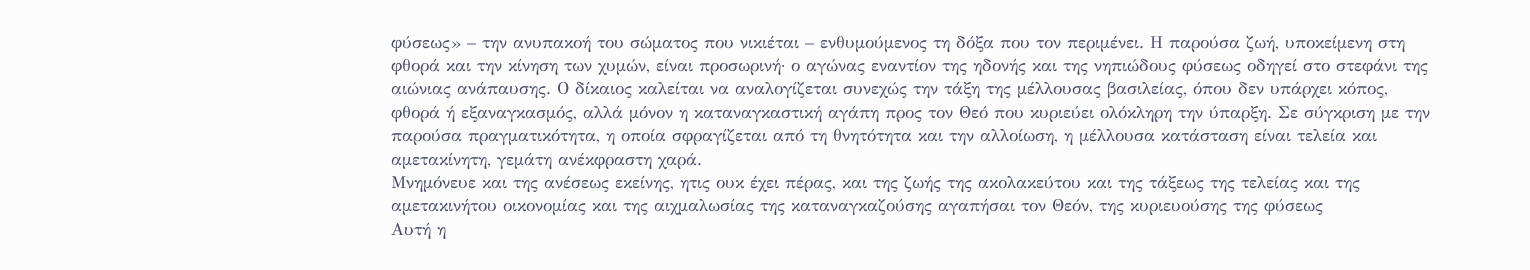φύσεως» – την ανυπακοή του σώματος που νικιέται – ενθυμούμενος τη δόξα που τον περιμένει. Η παρούσα ζωή, υποκείμενη στη φθορά και την κίνηση των χυμών, είναι προσωρινή· ο αγώνας εναντίον της ηδονής και της νηπιώδους φύσεως οδηγεί στο στεφάνι της αιώνιας ανάπαυσης. Ο δίκαιος καλείται να αναλογίζεται συνεχώς την τάξη της μέλλουσας βασιλείας, όπου δεν υπάρχει κόπος, φθορά ή εξαναγκασμός, αλλά μόνον η καταναγκαστική αγάπη προς τον Θεό που κυριεύει ολόκληρη την ύπαρξη. Σε σύγκριση με την παρούσα πραγματικότητα, η οποία σφραγίζεται από τη θνητότητα και την αλλοίωση, η μέλλουσα κατάσταση είναι τελεία και αμετακίνητη, γεμάτη ανέκφραστη χαρά.
Μνημόνευε και της ανέσεως εκείνης, ητις ουκ έχει πέρας, και της ζωής της ακολακεύτου και της τάξεως της τελείας και της αμετακινήτου οικονομίας και της αιχμαλωσίας της καταναγκαζούσης αγαπήσαι τον Θεόν, της κυριευούσης της φύσεως
Αυτή η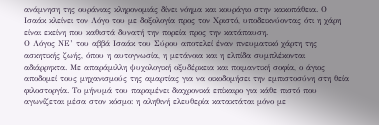ανάμνηση της ουράνιας κληρονομιάς δίνει νόημα και κουράγιο στην κακοπάθεια. Ο Ισαάκ κλείνει τον Λόγο του με δοξολογία προς τον Χριστό, υποδεικνύοντας ότι η χάρη είναι εκείνη που καθιστά δυνατή την πορεία προς την κατάπαυση.
Ο Λόγος ΝΕ’ του αββά Ισαάκ του Σύρου αποτελεί έναν πνευματικό χάρτη της ασκητικής ζωής, όπου η αυτογνωσία, η μετάνοια και η ελπίδα συμπλέκονται αδιάρρηκτα. Με απαράμιλλη ψυχολογική οξυδέρκεια και ποιμαντική σοφία, ο άγιος αποδομεί τους μηχανισμούς της αμαρτίας για να οικοδομήσει την εμπιστοσύνη στη θεία φιλοστοργία. Το μήνυμά του παραμένει διαχρονικά επίκαιρο για κάθε πιστό που αγωνίζεται μέσα στον κόσμο: η αληθινή ελευθερία κατακτάται μόνο με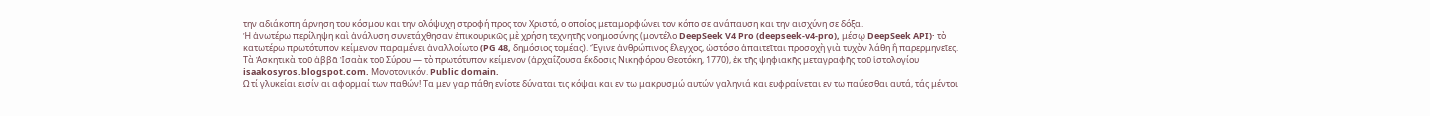την αδιάκοπη άρνηση του κόσμου και την ολόψυχη στροφή προς τον Χριστό, ο οποίος μεταμορφώνει τον κόπο σε ανάπαυση και την αισχύνη σε δόξα.
Ἡ ἀνωτέρω περίληψη καὶ ἀνάλυση συνετάχθησαν ἐπικουρικῶς μὲ χρήση τεχνητῆς νοημοσύνης (μοντέλο DeepSeek V4 Pro (deepseek-v4-pro), μέσῳ DeepSeek API)· τὸ κατωτέρω πρωτότυπον κείμενον παραμένει ἀναλλοίωτο (PG 48, δημόσιος τομέας). Ἔγινε ἀνθρώπινος ἔλεγχος, ὡστόσο ἀπαιτεῖται προσοχὴ γιὰ τυχὸν λάθη ἢ παρερμηνεῖες.
Τὰ Ἀσκητικὰ τοῦ ἀββᾶ Ἰσαὰκ τοῦ Σύρου — τὸ πρωτότυπον κείμενον (ἀρχαΐζουσα ἔκδοσις Νικηφόρου Θεοτόκη, 1770), ἐκ τῆς ψηφιακῆς μεταγραφῆς τοῦ ἱστολογίου isaakosyros.blogspot.com. Μονοτονικόν. Public domain.
Ω τί γλυκείαι εισίν αι αφορμαί των παθών! Τα μεν γαρ πάθη ενίοτε δύναται τις κόψαι και εν τω μακρυσμώ αυτών γαληνιά και ευφραίνεται εν τω παύεσθαι αυτά, τάς μέντοι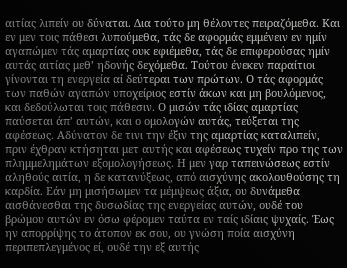αιτίας λιπείν ου δύναται. Δια τούτο μη θέλοντες πειραζόμεθα. Και εν μεν τοις πάθεσι λυπούμεθα, τάς δε αφορμάς εμμένειν εν ημίν αγαπώμεν τάς αμαρτίας ουκ εφιέμεθα, τάς δε επιφερούσας ημίν αυτάς αιτίας μεθ’ ηδονής δεχόμεθα. Τούτου ένεκεν παραίτιοι γίνονται τη ενεργεία αί δεύτεραι των πρώτων. Ο τάς αφορμάς των παθών αγαπών υποχείριος εστίν άκων και μη βουλόμενος, και δεδούλωται τοις πάθεσιν. Ο μισών τάς ιδίας αμαρτίας παύσεται άπ’ αυτών, και ο ομολογών αυτάς, τεύξεται της αφέσεως. Αδύνατον δε τινι την έξιν της αμαρτίας καταλιπείν, πριν έχθραν κτήσηται μετ αυτής και αφέσεως τυχείν προ της των πλημμελημάτων εξομολογήσεως. Η μεν γαρ ταπεινώσεως εστίν αληθούς αιτία, η δε κατανύξεως, από αισχύνης ακολουθούσης τη καρδία. Εάν μη μισήσωμεν τα μέμψεως άξια, ου δυνάμεθα αισθάνεσθαι της δυσωδίας της ενεργείας αυτών, ουδέ του βρώμου αυτών εν όσω φέρομεν ταύτα εν ταίς ιδίαις ψυχαίς. Έως ην απορρίψης το άτοπον εκ σου, ου γνώση ποία αισχύνη περιπεπλεγμένος εί, ουδέ την εξ αυτής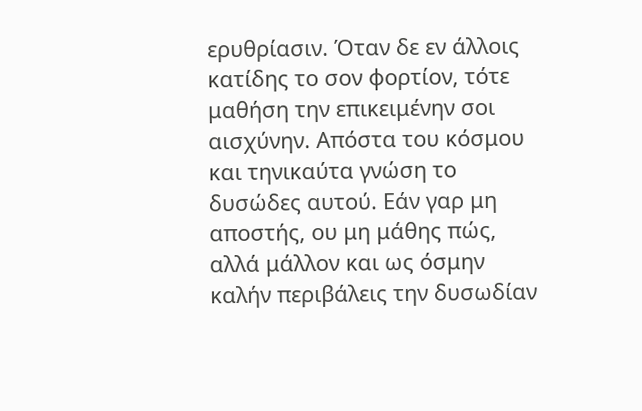ερυθρίασιν. Όταν δε εν άλλοις κατίδης το σον φορτίον, τότε μαθήση την επικειμένην σοι αισχύνην. Απόστα του κόσμου και τηνικαύτα γνώση το δυσώδες αυτού. Εάν γαρ μη αποστής, ου μη μάθης πώς, αλλά μάλλον και ως όσμην καλήν περιβάλεις την δυσωδίαν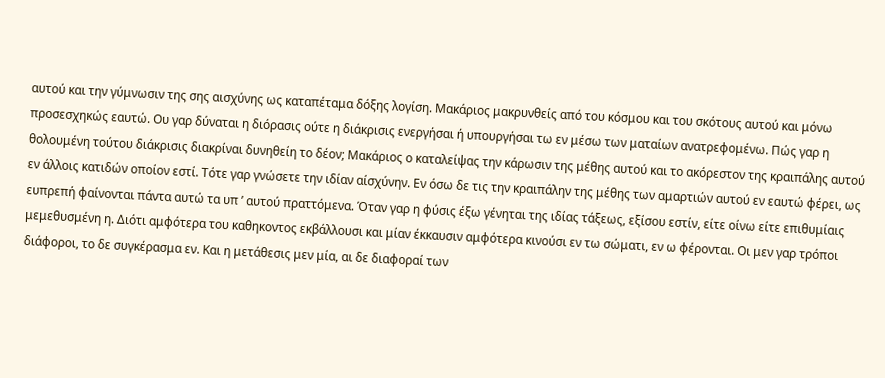αυτού και την γύμνωσιν της σης αισχύνης ως καταπέταμα δόξης λογίση. Μακάριος μακρυνθείς από του κόσμου και του σκότους αυτού και μόνω προσεσχηκώς εαυτώ. Ου γαρ δύναται η διόρασις ούτε η διάκρισις ενεργήσαι ή υπουργήσαι τω εν μέσω των ματαίων ανατρεφομένω. Πώς γαρ η θολουμένη τούτου διάκρισις διακρίναι δυνηθείη το δέον; Μακάριος ο καταλείψας την κάρωσιν της μέθης αυτού και το ακόρεστον της κραιπάλης αυτού εν άλλοις κατιδών οποίον εστί. Τότε γαρ γνώσετε την ιδίαν αίσχύνην. Εν όσω δε τις την κραιπάλην της μέθης των αμαρτιών αυτού εν εαυτώ φέρει, ως ευπρεπή φαίνονται πάντα αυτώ τα υπ ’ αυτού πραττόμενα. Όταν γαρ η φύσις έξω γένηται της ιδίας τάξεως, εξίσου εστίν, είτε οίνω είτε επιθυμίαις μεμεθυσμένη η. Διότι αμφότερα του καθηκοντος εκβάλλουσι και μίαν έκκαυσιν αμφότερα κινούσι εν τω σώματι, εν ω φέρονται. Οι μεν γαρ τρόποι διάφοροι, το δε συγκέρασμα εν. Και η μετάθεσις μεν μία, αι δε διαφοραί των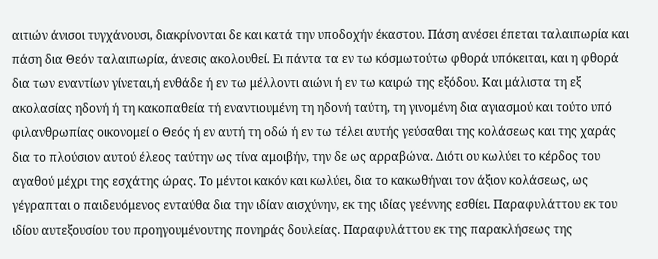αιτιών άνισοι τυγχάνουσι, διακρίνονται δε και κατά την υποδοχήν έκαστου. Πάση ανέσει έπεται ταλαιπωρία και πάση δια Θεόν ταλαιπωρία, άνεσις ακολουθεί. Ει πάντα τα εν τω κόσμωτούτω φθορά υπόκειται, και η φθορά δια των εναντίων γίνεται,ή ενθάδε ή εν τω μέλλοντι αιώνι ή εν τω καιρώ της εξόδου. Και μάλιστα τη εξ ακολασίας ηδονή ή τη κακοπαθεία τή εναντιουμένη τη ηδονή ταύτη, τη γινομένη δια αγιασμού και τούτο υπό φιλανθρωπίας οικονομεί ο Θεός ή εν αυτή τη οδώ ή εν τω τέλει αυτής γεύσαθαι της κολάσεως και της χαράς δια το πλούσιον αυτού έλεος ταύτην ως τίνα αμοιβήν, την δε ως αρραβώνα. Διότι ου κωλύει το κέρδος του αγαθού μέχρι της εσχάτης ώρας. Το μέντοι κακόν και κωλύει, δια το κακωθήναι τον άξιον κολάσεως, ως γέγραπται ο παιδευόμενος ενταύθα δια την ιδίαν αισχύνην, εκ της ιδίας γεέννης εσθίει. Παραφυλάττου εκ του ιδίου αυτεξουσίου του προηγουμένουτης πονηράς δουλείας. Παραφυλάττου εκ της παρακλήσεως της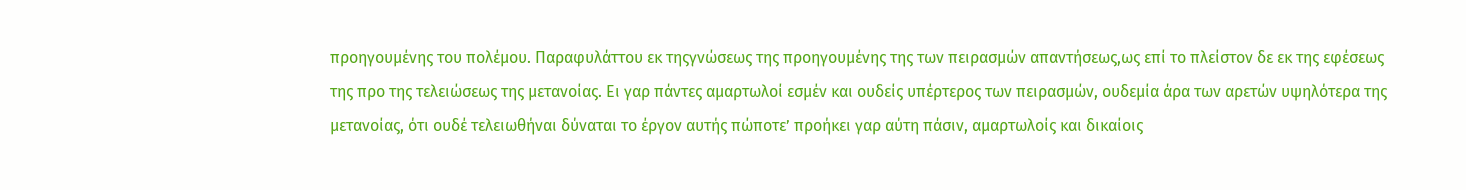προηγουμένης του πολέμου. Παραφυλάττου εκ τηςγνώσεως της προηγουμένης της των πειρασμών απαντήσεως,ως επί το πλείστον δε εκ της εφέσεως της προ της τελειώσεως της μετανοίας. Ει γαρ πάντες αμαρτωλοί εσμέν και ουδείς υπέρτερος των πειρασμών, ουδεμία άρα των αρετών υψηλότερα της μετανοίας, ότι ουδέ τελειωθήναι δύναται το έργον αυτής πώποτε’ προήκει γαρ αύτη πάσιν, αμαρτωλοίς και δικαίοις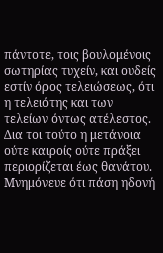πάντοτε, τοις βουλομένοις σωτηρίας τυχείν, και ουδείς εστίν όρος τελειώσεως, ότι η τελειότης και των τελείων όντως ατέλεστος. Δια τοι τούτο η μετάνοια ούτε καιροίς ούτε πράξει περιορίζεται έως θανάτου. Μνημόνευε ότι πάση ηδονή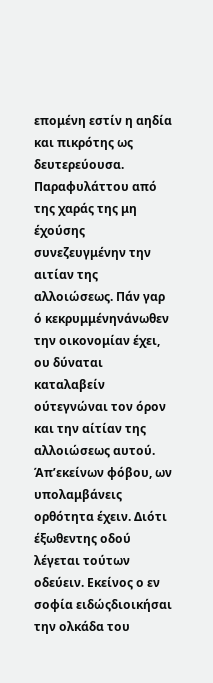επομένη εστίν η αηδία και πικρότης ως δευτερεύουσα. Παραφυλάττου από της χαράς της μη έχούσης συνεζευγμένην την αιτίαν της αλλοιώσεως. Πάν γαρ ό κεκρυμμένηνάνωθεν την οικονομίαν έχει, ου δύναται καταλαβείν ούτεγνώναι τον όρον και την αίτίαν της αλλοιώσεως αυτού. Άπ’εκείνων φόβου, ων υπολαμβάνεις ορθότητα έχειν. Διότι έξωθεντης οδού λέγεται τούτων οδεύειν. Εκείνος ο εν σοφία ειδώςδιοικήσαι την ολκάδα του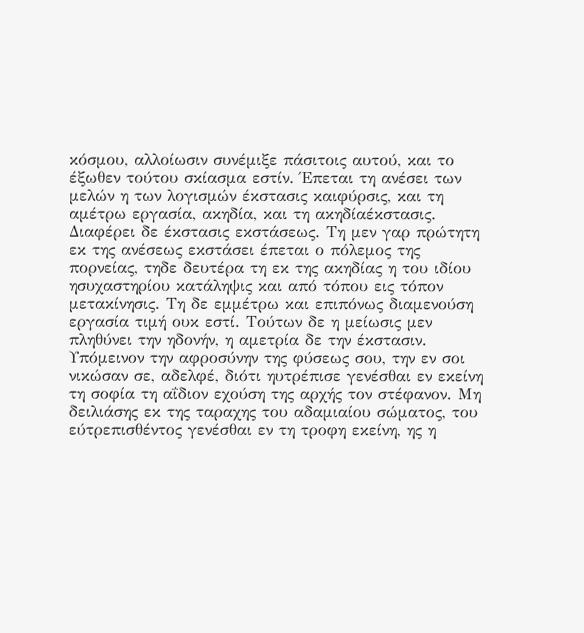κόσμου, αλλοίωσιν συνέμιξε πάσιτοις αυτού, και το έξωθεν τούτου σκίασμα εστίν. Έπεται τη ανέσει των μελών η των λογισμών έκστασις καιφύρσις, και τη αμέτρω εργασία, ακηδία, και τη ακηδίαέκστασις. Διαφέρει δε έκστασις εκστάσεως. Τη μεν γαρ πρώτητη εκ της ανέσεως εκστάσει έπεται ο πόλεμος της πορνείας, τηδε δευτέρα τη εκ της ακηδίας η του ιδίου ησυχαστηρίου κατάληψις και από τόπου εις τόπον μετακίνησις. Τη δε εμμέτρω και επιπόνως διαμενούση εργασία τιμή ουκ εστί. Τούτων δε η μείωσις μεν πληθύνει την ηδονήν, η αμετρία δε την έκστασιν. Υπόμεινον την αφροσύνην της φύσεως σου, την εν σοι νικώσαν σε, αδελφέ, διότι ηυτρέπισε γενέσθαι εν εκείνη τη σοφία τη αΐδιον εχούση της αρχής τον στέφανον. Μη δειλιάσης εκ της ταραχης του αδαμιαίου σώματος, του εύτρεπισθέντος γενέσθαι εν τη τροφη εκείνη, ης η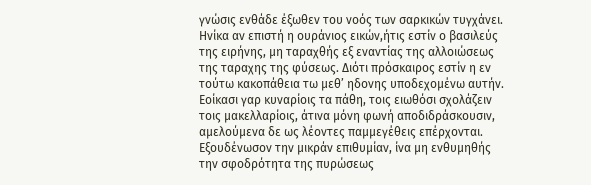γνώσις ενθάδε έξωθεν του νοός των σαρκικών τυγχάνει. Ηνίκα αν επιστή η ουράνιος εικών,ήτις εστίν ο βασιλεύς της ειρήνης, μη ταραχθής εξ εναντίας της αλλοιώσεως της ταραχης της φύσεως. Διότι πρόσκαιρος εστίν η εν τούτω κακοπάθεια τω μεθ’ ηδονης υποδεχομένω αυτήν. Εοίκασι γαρ κυναρίοις τα πάθη, τοις ειωθόσι σχολάζειν τοις μακελλαρίοις, άτινα μόνη φωνή αποδιδράσκουσιν, αμελούμενα δε ως λέοντες παμμεγέθεις επέρχονται. Εξουδένωσον την μικράν επιθυμίαν, ίνα μη ενθυμηθής την σφοδρότητα της πυρώσεως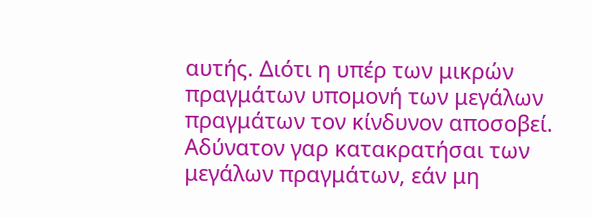αυτής. Διότι η υπέρ των μικρών πραγμάτων υπομονή των μεγάλων πραγμάτων τον κίνδυνον αποσοβεί. Αδύνατον γαρ κατακρατήσαι των μεγάλων πραγμάτων, εάν μη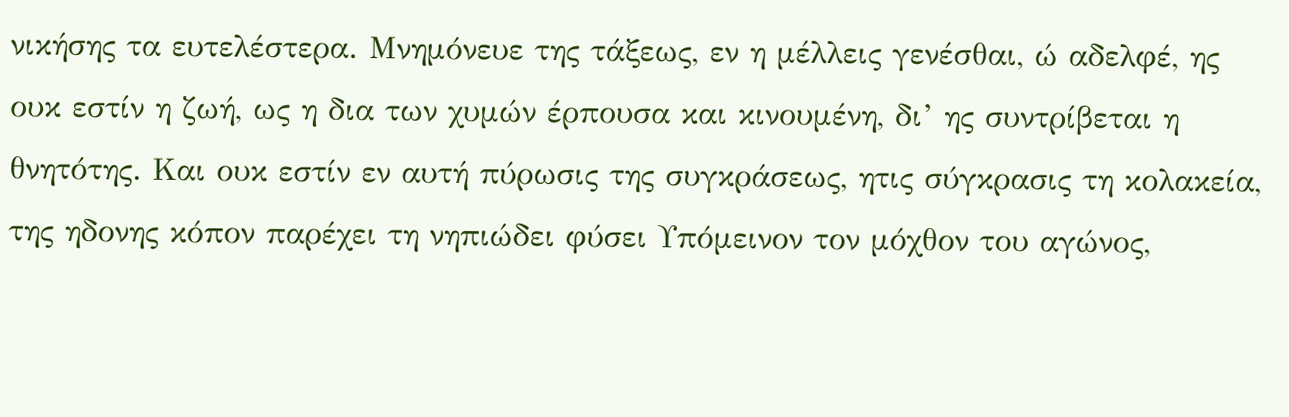νικήσης τα ευτελέστερα. Μνημόνευε της τάξεως, εν η μέλλεις γενέσθαι, ώ αδελφέ, ης ουκ εστίν η ζωή, ως η δια των χυμών έρπουσα και κινουμένη, δι’ ης συντρίβεται η θνητότης. Και ουκ εστίν εν αυτή πύρωσις της συγκράσεως, ητις σύγκρασις τη κολακεία, της ηδονης κόπον παρέχει τη νηπιώδει φύσει Υπόμεινον τον μόχθον του αγώνος,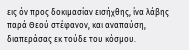εις όν προς δοκιμασίαν εισήχθης, ίνα λάβης παρά Θεού στέφανον, και αναπαύση, διαπεράσας εκ τούδε του κόσμου.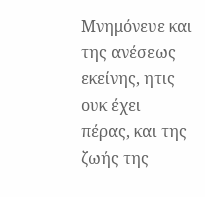Μνημόνευε και της ανέσεως εκείνης, ητις ουκ έχει πέρας, και της ζωής της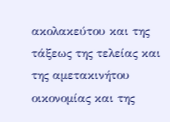ακολακεύτου και της τάξεως της τελείας και της αμετακινήτου οικονομίας και της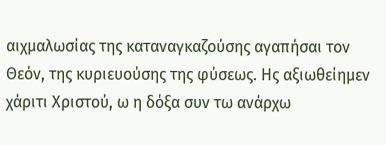αιχμαλωσίας της καταναγκαζούσης αγαπήσαι τον Θεόν, της κυριευούσης της φύσεως. Ης αξιωθείημεν χάριτι Χριστού, ω η δόξα συν τω ανάρχω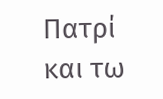Πατρί και τω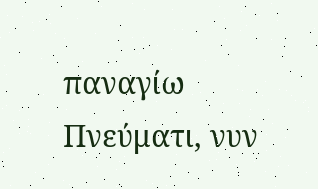παναγίω Πνεύματι, νυν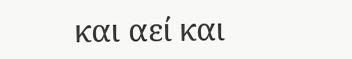και αεί και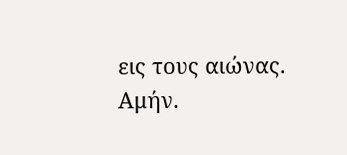εις τους αιώνας. Αμήν.